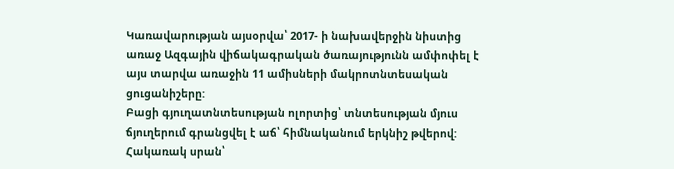Կառավարության այսօրվա՝ 2017- ի նախավերջին նիստից առաջ Ազգային վիճակագրական ծառայությունն ամփոփել է այս տարվա առաջին 11 ամիսների մակրոտնտեսական ցուցանիշերը:
Բացի գյուղատնտեսության ոլորտից՝ տնտեսության մյուս ճյուղերում գրանցվել է աճ՝ հիմնականում երկնիշ թվերով: Հակառակ սրան՝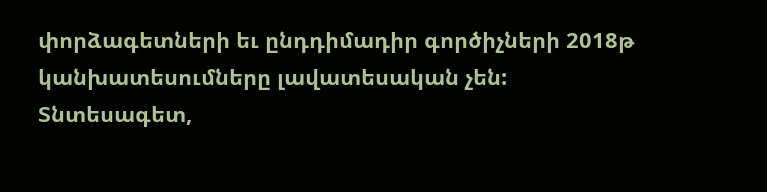փորձագետների եւ ընդդիմադիր գործիչների 2018թ կանխատեսումները լավատեսական չեն:
Տնտեսագետ,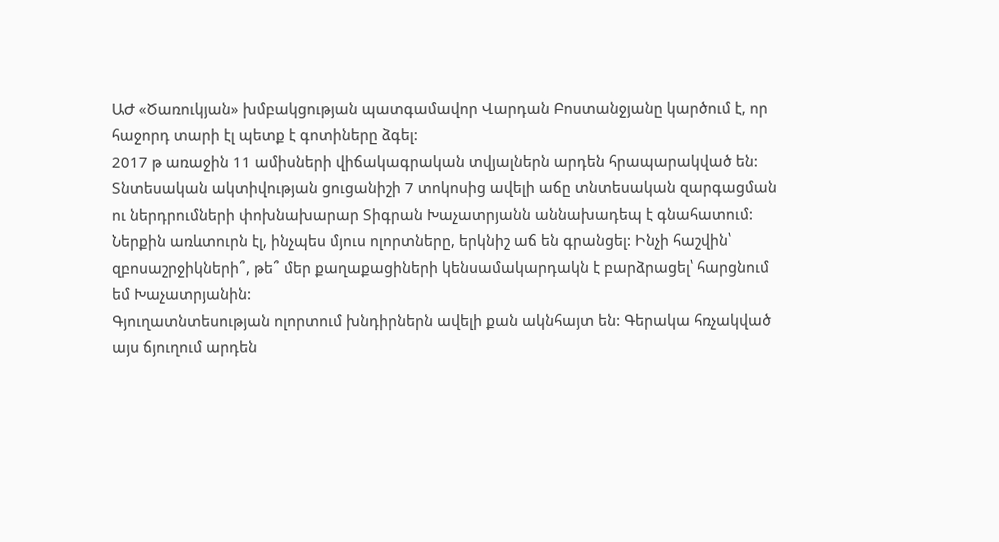ԱԺ «Ծառուկյան» խմբակցության պատգամավոր Վարդան Բոստանջյանը կարծում է, որ հաջորդ տարի էլ պետք է գոտիները ձգել:
2017 թ առաջին 11 ամիսների վիճակագրական տվյալներն արդեն հրապարակված են: Տնտեսական ակտիվության ցուցանիշի 7 տոկոսից ավելի աճը տնտեսական զարգացման ու ներդրումների փոխնախարար Տիգրան Խաչատրյանն աննախադեպ է գնահատում:
Ներքին առևտուրն էլ, ինչպես մյուս ոլորտները, երկնիշ աճ են գրանցել: Ինչի հաշվին՝ զբոսաշրջիկների՞, թե՞ մեր քաղաքացիների կենսամակարդակն է բարձրացել՝ հարցնում եմ Խաչատրյանին:
Գյուղատնտեսության ոլորտում խնդիրներն ավելի քան ակնհայտ են: Գերակա հռչակված այս ճյուղում արդեն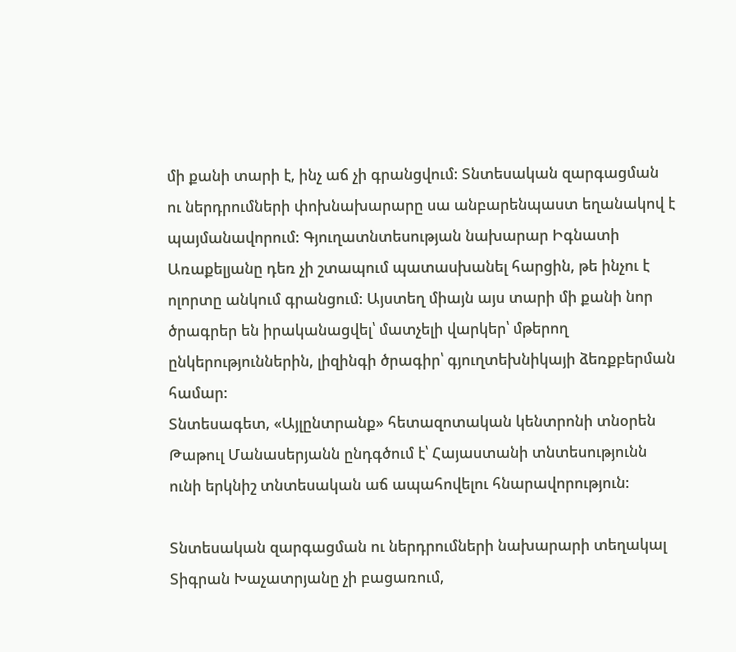մի քանի տարի է, ինչ աճ չի գրանցվում: Տնտեսական զարգացման ու ներդրումների փոխնախարարը սա անբարենպաստ եղանակով է պայմանավորում: Գյուղատնտեսության նախարար Իգնատի Առաքելյանը դեռ չի շտապում պատասխանել հարցին, թե ինչու է ոլորտը անկում գրանցում: Այստեղ միայն այս տարի մի քանի նոր ծրագրեր են իրականացվել՝ մատչելի վարկեր՝ մթերող ընկերություններին, լիզինգի ծրագիր՝ գյուղտեխնիկայի ձեռքբերման համար:
Տնտեսագետ, «Այլընտրանք» հետազոտական կենտրոնի տնօրեն Թաթուլ Մանասերյանն ընդգծում է՝ Հայաստանի տնտեսությունն ունի երկնիշ տնտեսական աճ ապահովելու հնարավորություն:

Տնտեսական զարգացման ու ներդրումների նախարարի տեղակալ Տիգրան Խաչատրյանը չի բացառում,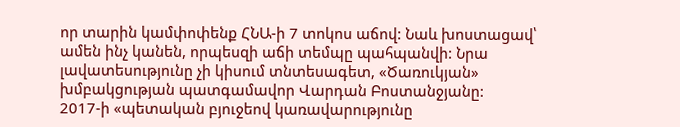որ տարին կամփոփենք ՀՆԱ-ի 7 տոկոս աճով: Նաև խոստացավ՝ ամեն ինչ կանեն, որպեսզի աճի տեմպը պահպանվի: Նրա լավատեսությունը չի կիսում տնտեսագետ, «Ծառուկյան» խմբակցության պատգամավոր Վարդան Բոստանջյանը:
2017-ի «պետական բյուջեով կառավարությունը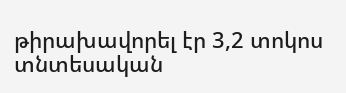թիրախավորել էր 3,2 տոկոս տնտեսական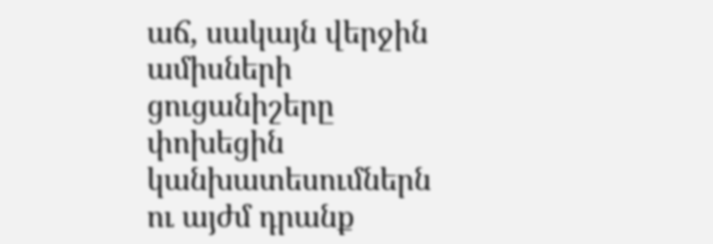աճ, սակայն վերջին ամիսների ցուցանիշերը փոխեցին կանխատեսումներն ու այժմ դրանք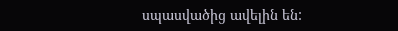սպասվածից ավելին են: